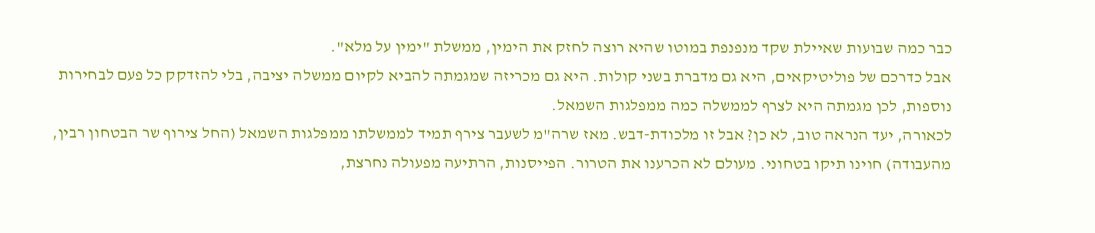כבר כמה שבועות שאיילת שקד מנפנפת במוטו שהיא רוצה לחזק את הימין, ממשלת "ימין על מלא".
אבל כדרכם של פוליטיקאים, היא גם מדברת בשני קולות. היא גם מכריזה שמגמתה להביא לקיום ממשלה יציבה, בלי להזדקק כל פעם לבחירות נוספות, לכן מגמתה היא לצרף לממשלה כמה ממפלגות השמאל.
לכאורה, יעד הנראה טוב, לא כן? אבל זו מלכודת-דבש. מאז שרה"מ לשעבר צירף תמיד לממשלתו ממפלגות השמאל (החל צירוף שר הבטחון רבין, מהעבודה) חוינו תיקו בטחוני. מעולם לא הכרענו את הטרור. הפייסנות, הרתיעה מפעולה נחרצת,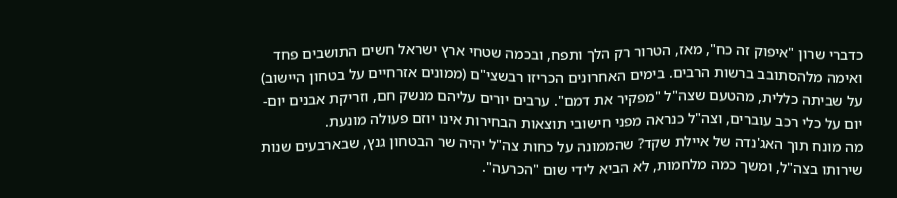כדברי שרון "איפוק זה כח", מאז, הטרור רק הלך ותפח, ובכמה שטחי ארץ ישראל חשים התושבים פחד ואימה מלהסתובב ברשות הרבים. בימים האחרונים הכריזו רבשצי"ם (ממונים אזרחיים על בטחון היישוב) על שביתה כללית, מהטעם שצה"ל "מפקיר את דמם". ערבים יורים עליהם מנשק חם, וזריקת אבנים יום-יום על כלי רכב עוברים, וצה"ל כנראה מפני חישובי תוצאות הבחירות אינו יוזם פעולה מונעת.
מה מונח תוך האג'נדה של איילת שקד? שהממונה על כחות צה"ל יהיה שר הבטחון גנץ, שבארבעים שנות שירותו בצה"ל, ומשך כמה מלחמות, לא הביא לידי שום "הכרעה".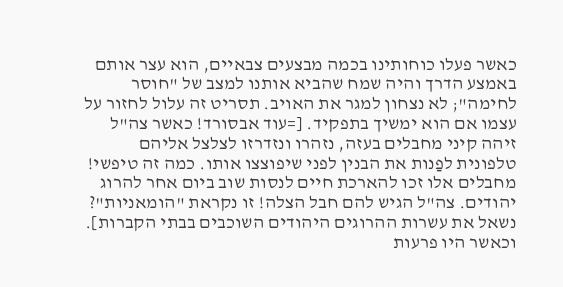כאשר פעלו כוחותינו בכמה מבצעים צבאיים, הוא עצר אותם באמצע הדרך והיה שמח שהביא אותנו למצב של "חוסר לחימה"; לא נצחון למגר את האויב. תסריט זה עלול לחזור על עצמו אם הוא ימשיך בתפקיד. [=עוד אבסורד! כאשר צה"ל זיהה קיני מחבלים בעזה, נזהרו ונזדרזו לצלצל אליהם טלפונית לפַנות את הבנין לפני שיפוצצו אותו. כמה זה טיפשי! מחבלים אלו זכו להארכת חיים לנסות שוב ביום אחר להרוג יהודים. צה"ל הגיש להם חבל הצלה! זו נקראת "הומאניות"? נשאל את עשרות ההרוגים היהודים השוכבים בבתי הקברות].
וכאשר היו פרעות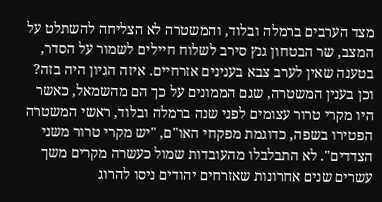מצד הערבים ברמלה ובלוד, והמשטרה לא הצליחה להשתלט על המצב, שר הבטחון גנץ סירב לשלוח חיילים לשמור על הסדר, בטענה שאין לערב צבא בענינים אזרחיים. איזה הגיון היה בזה? וכן בענין המשטרה, שגם הממונים על כך הם מהשמאל, כאשר היו מקרי טרור עצומים לפני שנה ברמלה ובלוד, ראשי המשטרה הפטירו בשפה, כדוגמת מפקחי האו"ם, "יש מקרי טרור משני הצדדים". לא התבלבלו מהעובדות שמול כעשרה מקרים משך עשרים שנים אחרונות שאזרחים יהודים ניסו להרוג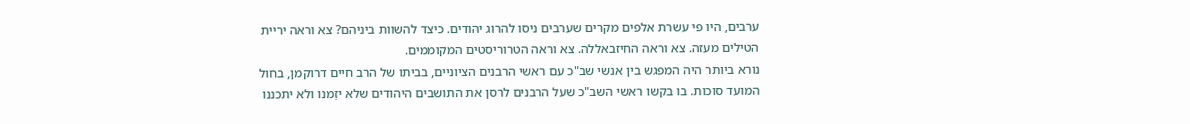ערבים, היו פי עשרת אלפים מקרים שערבים ניסו להרוג יהודים. כיצד להשוות ביניהם? צא וראה יריית הטילים מעזה. צא וראה החיזבאללה. צא וראה הטרוריסטים המקוממים.
נורא ביותר היה המפגש בין אנשי שב"כ עם ראשי הרבנים הציוניים, בביתו של הרב חיים דרוקמן, בחול המועד סוכות. בו בקשו ראשי השב"כ שעל הרבנים לרסן את התושבים היהודים שלא יזַמנו ולא יתכננו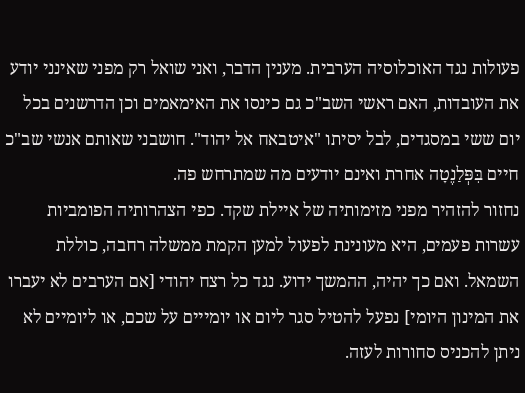פעולות נגד האוכלוסיה הערבית. מענין הדבר, ואני שואל רק מפני שאינני יודע את העובדות, האם ראשי השב"כ גם כינסו את האימאמים וכן הדרשנים בכל יום ששי במסגדים, לבל יסיתו "איטבאח אל יהוד". חושבני שאותם אנשי שב"כ חיים בִּפְּלַנֶטָה אחרת ואינם יודעים מה שמתרחש פה.
נחזור להזהיר מפני מזימותיה של איילת שקד. כפי הצהרותיה הפומביות עשרות פעמים, היא מעונינת לפעול למען הקמת ממשלה רחבה, כוללת השמאל. ואם כך יהיה, ההמשך ידוע. נגד כל רצח יהודי [אם הערבים לא יעברו את המינון היומי] נפעל להטיל סגר ליום או יומייים על שכם, או ליומיים לא ניתן להכניס סחורות לעזה.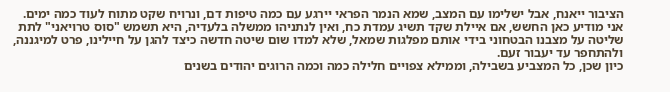הציבור ייאנח, אבל ישלימו עם המצב, שמא הנמר הפראי יירגע עם כמה טיפות דם, ונרויח שקט מתוח לעוד כמה ימים.
אני מודיע כאן החשש, אם איילת שקד תשיג עמדת כח, ואין לנתניהו ממשלה בלעדיה, היא תשמש "סוס טרויאני" לתת שליטה על מצבנו הבטחוני בידי אותם מפלגות שמאל, שלא למדו שום שיטה חדשה כיצד להגן על חיילינו, פרט למיגננה, ולהתחפר עד יעבור זעם.
כיון שכן, כל המצביע בשבילה, וממילא צפויים חלילה כמה וכמה הרוגים יהודים בשנים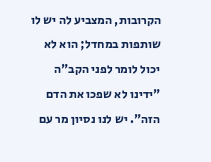הקרובות, המצביע לה יש לו שותפות במחדל; הוא לא יכול לומר לפני הקב"ה "ידינו לא שפכו את הדם הזה". יש לנו נסיון מר עם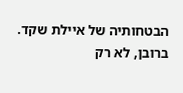הבטחותיה של איילת שקד. ברובן, לא רק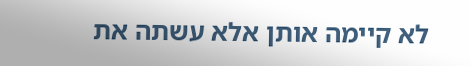לא קיימה אותן אלא עשתה את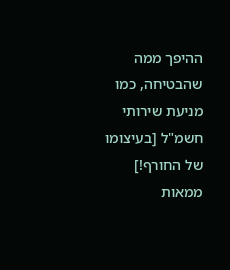ההיפך ממה שהבטיחה, כמו מניעת שירותי חשמ"ל [בעיצומו של החורף!] ממאות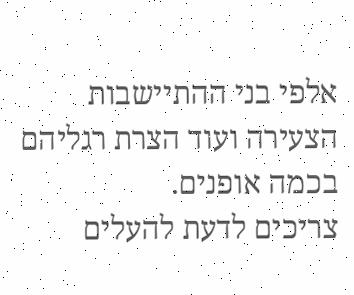אלפי בני ההתיישבות הצעירה ועוד הצרת רגליהם בכמה אופנים.
צריכים לדעת להעלים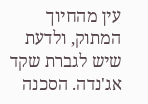עין מהחיוך המתוק, ולדעת שיש לגברת שקד אג'נדה. הסכנה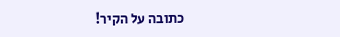כתובה על הקיר!